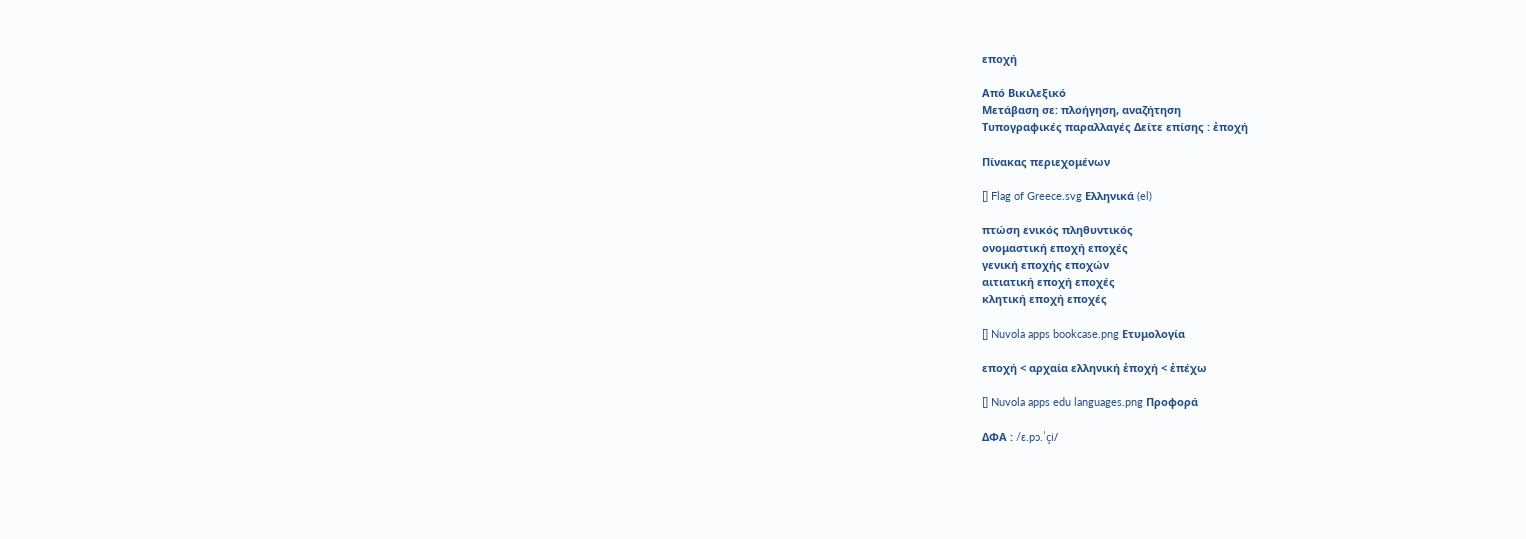εποχή

Από Βικιλεξικό
Μετάβαση σε: πλοήγηση, αναζήτηση
Τυπογραφικές παραλλαγές Δείτε επίσης : ἐποχή

Πίνακας περιεχομένων

[] Flag of Greece.svg Ελληνικά (el)

πτώση ενικός πληθυντικός
ονομαστική εποχή εποχές
γενική εποχής εποχών
αιτιατική εποχή εποχές
κλητική εποχή εποχές

[] Nuvola apps bookcase.png Ετυμολογία

εποχή < αρχαία ελληνική ἐποχή < ἐπέχω

[] Nuvola apps edu languages.png Προφορά

ΔΦΑ : /ɛ.pɔ.ˈçi/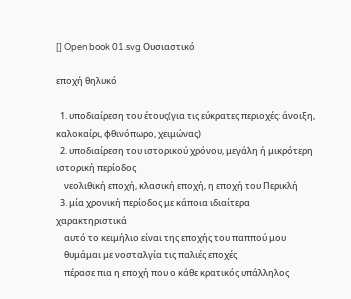[] Open book 01.svg Ουσιαστικό

εποχή θηλυκό

  1. υποδιαίρεση του έτους(για τις εύκρατες περιοχές: άνοιξη, καλοκαίρι, φθινόπωρο, χειμώνας)
  2. υποδιαίρεση του ιστορικού χρόνου, μεγάλη ή μικρότερη ιστορική περίοδος
    νεολιθική εποχή, κλασική εποχή, η εποχή του Περικλή
  3. μία χρονική περίοδος με κάποια ιδιαίτερα χαρακτηριστικά
    αυτό το κειμήλιο είναι της εποχής του παππού μου
    θυμάμαι με νοσταλγία τις παλιές εποχές
    πέρασε πια η εποχή που ο κάθε κρατικός υπάλληλος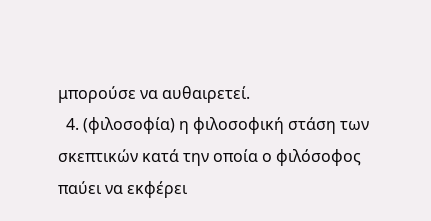μπορούσε να αυθαιρετεί.
  4. (φιλοσοφία) η φιλοσοφική στάση των σκεπτικών κατά την οποία ο φιλόσοφος παύει να εκφέρει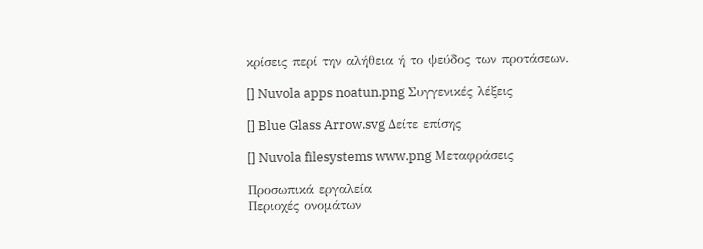κρίσεις περί την αλήθεια ή το ψεύδος των προτάσεων.

[] Nuvola apps noatun.png Συγγενικές λέξεις

[] Blue Glass Arrow.svg Δείτε επίσης

[] Nuvola filesystems www.png Μεταφράσεις

Προσωπικά εργαλεία
Περιοχές ονομάτων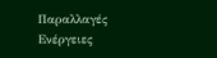Παραλλαγές
Ενέργειες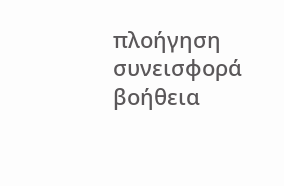πλοήγηση
συνεισφορά
βοήθεια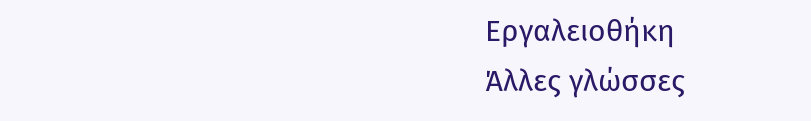Εργαλειοθήκη
Άλλες γλώσσες